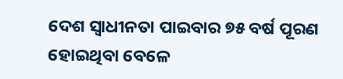ଦେଶ ସ୍ୱାଧୀନତା ପାଇବାର ୭୫ ବର୍ଷ ପୂରଣ ହୋଇଥିବା ବେଳେ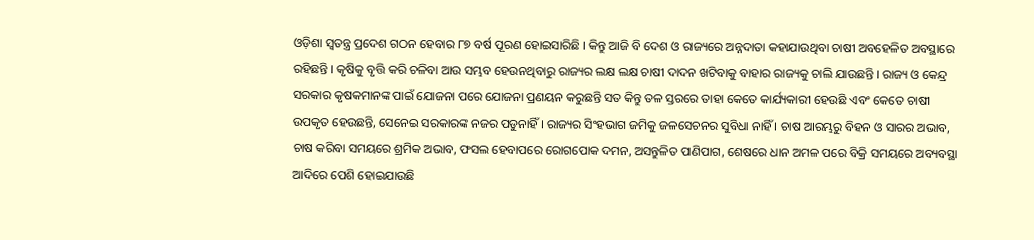ଓଡ଼ିଶା ସ୍ବତନ୍ତ୍ର ପ୍ରଦେଶ ଗଠନ ହେବାର ୮୭ ବର୍ଷ ପୂରଣ ହୋଇସାରିଛି । କିନ୍ତୁ ଆଜି ବି ଦେଶ ଓ ରାଜ୍ୟରେ ଅନ୍ନଦାତା କହାଯାଉଥିବା ଚାଷୀ ଅବହେଳିତ ଅବସ୍ଥାରେ ରହିଛନ୍ତି । କୃଷିକୁ ବୃତ୍ତି କରି ଚଳିବା ଆଉ ସମ୍ଭବ ହେଉନଥିବାରୁ ରାଜ୍ୟର ଲକ୍ଷ ଲକ୍ଷ ଚାଷୀ ଦାଦନ ଖଟିବାକୁ ବାହାର ରାଜ୍ୟକୁ ଚାଲି ଯାଉଛନ୍ତି । ରାଜ୍ୟ ଓ କେନ୍ଦ୍ର ସରକାର କୃଷକମାନଙ୍କ ପାଇଁ ଯୋଜନା ପରେ ଯୋଜନା ପ୍ରଣୟନ କରୁଛନ୍ତି ସତ କିନ୍ତୁ ତଳ ସ୍ତରରେ ତାହା କେତେ କାର୍ଯ୍ୟକାରୀ ହେଉଛି ଏବଂ କେତେ ଚାଷୀ ଉପକୃତ ହେଉଛନ୍ତି, ସେନେଇ ସରକାରଙ୍କ ନଜର ପଡୁନାହିଁ । ରାଜ୍ୟର ସିଂହଭାଗ ଜମିକୁ ଜଳସେଚନର ସୁବିଧା ନାହିଁ । ଚାଷ ଆରମ୍ଭରୁ ବିହନ ଓ ସାରର ଅଭାବ, ଚାଷ କରିବା ସମୟରେ ଶ୍ରମିକ ଅଭାବ, ଫସଲ ହେବାପରେ ରୋଗପୋକ ଦମନ, ଅସନ୍ତୁଳିତ ପାଣିପାଗ, ଶେଷରେ ଧାନ ଅମଳ ପରେ ବିକ୍ରି ସମୟରେ ଅବ୍ୟବସ୍ଥା ଆଦିରେ ପେଶି ହୋଇଯାଉଛି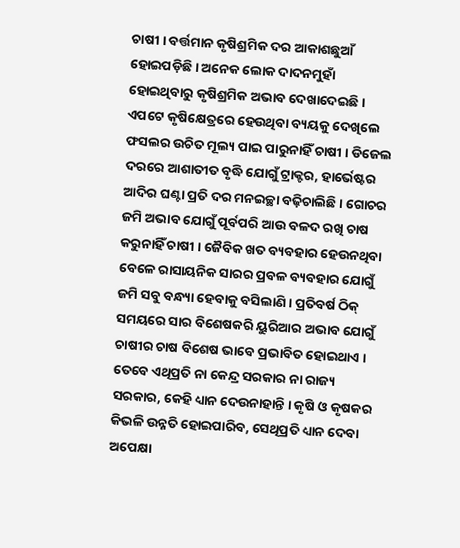ଚାଷୀ । ବର୍ତ୍ତମାନ କୃଷିଶ୍ରମିକ ଦର ଆକାଶଛୁଆଁ ହୋଇପଡ଼ିଛି । ଅନେକ ଲୋକ ଦାଦନମୁହାଁ ହୋଇଥିବାରୁ କୃଷିଶ୍ରମିକ ଅଭାବ ଦେଖାଦେଇଛି । ଏପଟେ କୃଷିକ୍ଷେତ୍ରରେ ହେଉଥିବା ବ୍ୟୟକୁ ଦେଖିଲେ ଫସଲର ଉଚିତ ମୂଲ୍ୟ ପାଇ ପାରୁନାହିଁ ଚାଷୀ । ଡିଜେଲ ଦରରେ ଆଶାତୀତ ବୃଦ୍ଧି ଯୋଗୁଁ ଟ୍ରାକ୍ଟର, ହାର୍ଭେଷ୍ଟର ଆଦିର ଘଣ୍ଟା ପ୍ରତି ଦର ମନଇଚ୍ଛା ବଢ଼ିଚାଲିଛି । ଗୋଚର ଜମି ଅଭାବ ଯୋଗୁଁ ପୂର୍ବପରି ଆଉ ବଳଦ ରଖି ଚାଷ କରୁନାହିଁ ଚାଷୀ । ଜୈବିକ ଖତ ବ୍ୟବହାର ହେଉନଥିବା ବେଳେ ରାସାୟନିକ ସାରର ପ୍ରବଳ ବ୍ୟବହାର ଯୋଗୁଁ ଜମି ସବୁ ବନ୍ଧ୍ୟା ହେବାକୁ ବସିଲାଣି । ପ୍ରତିବର୍ଷ ଠିକ୍ ସମୟରେ ସାର ବିଶେଷକରି ୟୁରିଆର ଅଭାବ ଯୋଗୁଁ ଚାଷୀର ଚାଷ ବିଶେଷ ଭାବେ ପ୍ରଭାବିତ ହୋଇଥାଏ । ତେବେ ଏଥିପ୍ରତି ନା କେନ୍ଦ୍ର ସରକାର ନା ରାଜ୍ୟ ସରକାର, କେହି ଧ୍ୟାନ ଦେଉନାହାନ୍ତି । କୃଷି ଓ କୃଷକର କିଭଳି ଉନ୍ନତି ହୋଇପାରିବ, ସେଥିପ୍ରତି ଧ୍ୟାନ ଦେବା ଅପେକ୍ଷା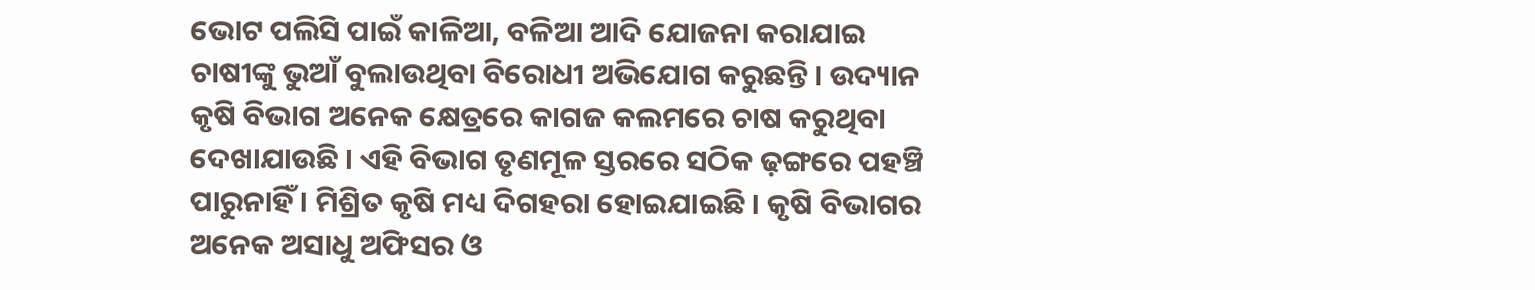ଭୋଟ ପଲିସି ପାଇଁ କାଳିଆ, ବଳିଆ ଆଦି ଯୋଜନା କରାଯାଇ ଚାଷୀଙ୍କୁ ଭୁଆଁ ବୁଲାଉଥିବା ବିରୋଧୀ ଅଭିଯୋଗ କରୁଛନ୍ତି । ଉଦ୍ୟାନ କୃଷି ବିଭାଗ ଅନେକ କ୍ଷେତ୍ରରେ କାଗଜ କଲମରେ ଚାଷ କରୁଥିବା ଦେଖାଯାଉଛି । ଏହି ବିଭାଗ ତୃଣମୂଳ ସ୍ତରରେ ସଠିକ ଢ଼ଙ୍ଗରେ ପହଞ୍ଚି ପାରୁନାହିଁ । ମିଶ୍ରିତ କୃଷି ମଧ୍ୟ ଦିଗହରା ହୋଇଯାଇଛି । କୃଷି ବିଭାଗର ଅନେକ ଅସାଧୁ ଅଫିସର ଓ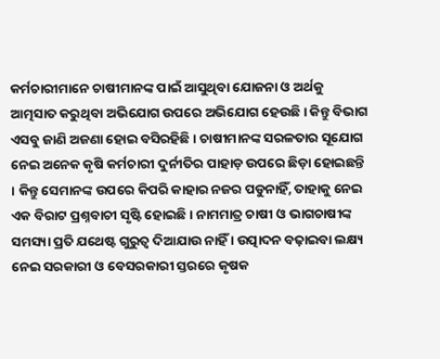କର୍ମଚାରୀମାନେ ଚାଷୀମାନଙ୍କ ପାଇଁ ଆସୁଥିବା ଯୋଜନା ଓ ଅର୍ଥକୁ ଆତ୍ମସାତ କରୁଥିବା ଅଭିଯୋଗ ଉପରେ ଅଭିଯୋଗ ହେଉଛି । କିନ୍ତୁ ବିଭାଗ ଏସବୁ ଜାଣି ଅଜଣା ହୋଇ ବସିରହିଛି । ଚାଷୀମାନଙ୍କ ସରଳତାର ସୂଯୋଗ ନେଇ ଅନେକ କୃଷି କର୍ମଚାରୀ ଦୁର୍ନୀତିର ପାହାଡ଼ ଉପରେ ଛିଡ଼ା ହୋଇଛନ୍ତି । କିନ୍ତୁ ସେମାନଙ୍କ ଉପରେ କିପରି କାହାର ନଜର ପଡୁନାହିଁ, ତାହାକୁ ନେଇ ଏକ ବିରାଟ ପ୍ରଶ୍ନବାଚୀ ସୃଷ୍ଟି ହୋଇଛି । ନାମମାତ୍ର ଚାଷୀ ଓ ଭାଗଚାଷୀଙ୍କ ସମସ୍ୟା ପ୍ରତି ଯଥେଷ୍ଟ ଗୁରୁତ୍ବ ଦିଆଯାଉ ନାହିଁ । ଉତ୍ପାଦନ ବଢ଼ାଇବା ଲକ୍ଷ୍ୟ ନେଇ ସରକାରୀ ଓ ବେସରକାରୀ ସ୍ତରରେ କୃଷକ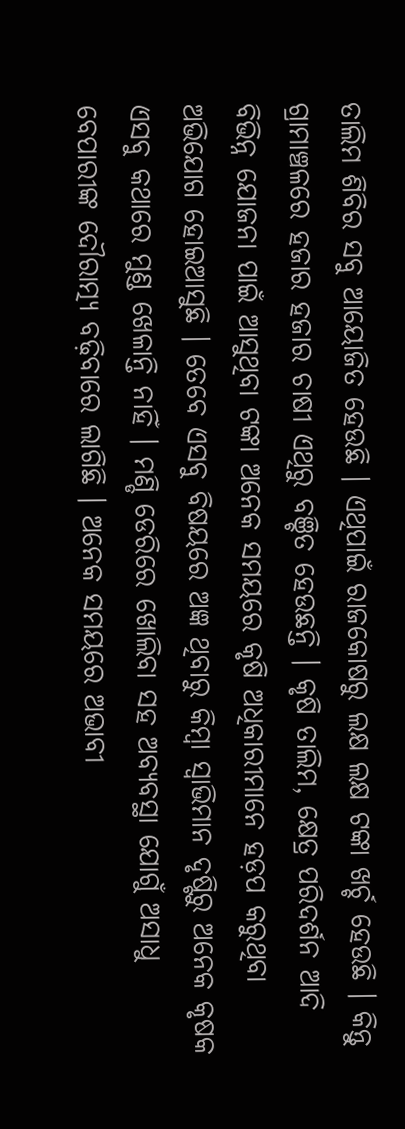ତାଲିମ ଶିବିର ସବୁ ଆୟୋଜିତ ହେଉଛି । ଏଥିପାଇଁ ରାଜକୋଷରୁ ଲକ୍ଷ ଲକ୍ଷ ଟଙ୍କା ଖର୍ଚ୍ଚ ହେଉଛି । କିନ୍ତୁ ଗ୍ରାମାଞ୍ଚଳରେ ହଜାର ହଜାର ଚାଷୀ ଏଥିରୁ ବଞ୍ଚିତ ହେଉଛନ୍ତି । କୃଷି ତାଲିମ, କ୍ଷେତ୍ର ପରିଦର୍ଶନ ଆଦି ବିଭିନ୍ନ ଯୋଜନା ପାଇଁ ଆସୁଥିବା ଟଙ୍କା ଅନେକ ସମୟରେ କୃଷି ଅଧିକାରୀମାନେ ହଡ଼ପ କରୁଥିବା ଅଭିଯୋଗ ହୋଇଆସୁଛି । ତେବେ ଏସବୁ ବିଷୟରେ ଅଜ୍ଞ ଥିବାରୁ କିମ୍ବା ସ୍ୱାଭିମାନ ଦୃଷ୍ଟିରୁ ଅନେକ କୃଷକ ଏସବୁ କଥାରେ ମୁଣ୍ଡ ଖେଳାନ୍ତି ନାହିଁ । ମଣ୍ଡି ଡେରିରେ ଖୋଲିବା ସହ ଅବ୍ୟବସ୍ଥା ଯୋଗୁଁ ଅସାଧୁ ବେପାରୀଙ୍କ ଦୌରାତ୍ମ୍ୟ ବଢ଼ିବାରେ ଲାଗିଛି । ଅନେକ ସମୟରେ ଅଭାବୀ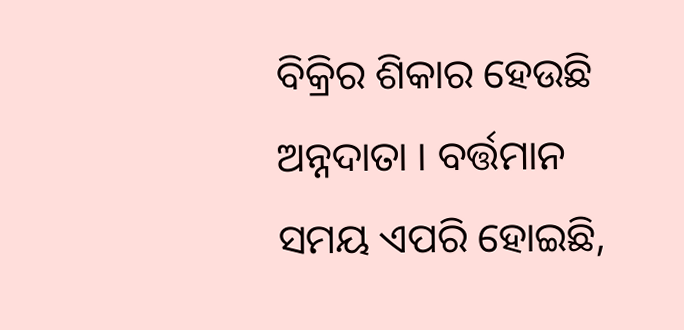ବିକ୍ରିର ଶିକାର ହେଉଛି ଅନ୍ନଦାତା । ବର୍ତ୍ତମାନ ସମୟ ଏପରି ହୋଇଛି,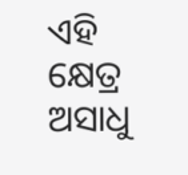ଏହି କ୍ଷେତ୍ର ଅସାଧୁ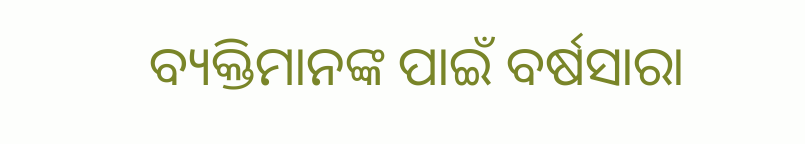ବ୍ୟକ୍ତିମାନଙ୍କ ପାଇଁ ବର୍ଷସାରା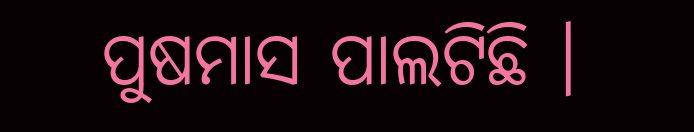ପୁଷମାସ ପାଲଟିଛି ।